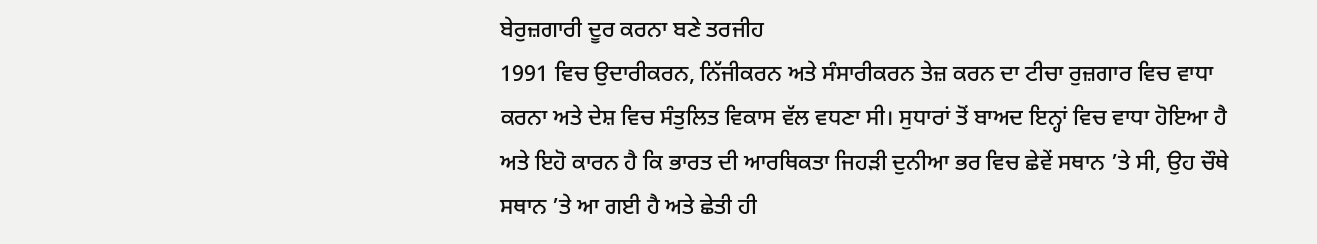ਬੇਰੁਜ਼ਗਾਰੀ ਦੂਰ ਕਰਨਾ ਬਣੇ ਤਰਜੀਹ
1991 ਵਿਚ ਉਦਾਰੀਕਰਨ, ਨਿੱਜੀਕਰਨ ਅਤੇ ਸੰਸਾਰੀਕਰਨ ਤੇਜ਼ ਕਰਨ ਦਾ ਟੀਚਾ ਰੁਜ਼ਗਾਰ ਵਿਚ ਵਾਧਾ ਕਰਨਾ ਅਤੇ ਦੇਸ਼ ਵਿਚ ਸੰਤੁਲਿਤ ਵਿਕਾਸ ਵੱਲ ਵਧਣਾ ਸੀ। ਸੁਧਾਰਾਂ ਤੋਂ ਬਾਅਦ ਇਨ੍ਹਾਂ ਵਿਚ ਵਾਧਾ ਹੋਇਆ ਹੈ ਅਤੇ ਇਹੋ ਕਾਰਨ ਹੈ ਕਿ ਭਾਰਤ ਦੀ ਆਰਥਿਕਤਾ ਜਿਹੜੀ ਦੁਨੀਆ ਭਰ ਵਿਚ ਛੇਵੇਂ ਸਥਾਨ ’ਤੇ ਸੀ, ਉਹ ਚੌਥੇ ਸਥਾਨ ’ਤੇ ਆ ਗਈ ਹੈ ਅਤੇ ਛੇਤੀ ਹੀ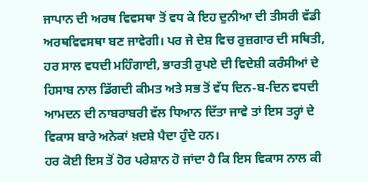ਜਾਪਾਨ ਦੀ ਅਰਥ ਵਿਵਸਥਾ ਤੋਂ ਵਧ ਕੇ ਇਹ ਦੁਨੀਆ ਦੀ ਤੀਸਰੀ ਵੱਡੀ ਅਰਥਵਿਵਸਥਾ ਬਣ ਜਾਵੇਗੀ। ਪਰ ਜੇ ਦੇਸ਼ ਵਿਚ ਰੁਜ਼ਗਾਰ ਦੀ ਸਥਿਤੀ, ਹਰ ਸਾਲ ਵਧਦੀ ਮਹਿੰਗਾਈ, ਭਾਰਤੀ ਰੁਪਏ ਦੀ ਵਿਦੇਸ਼ੀ ਕਰੰਸੀਆਂ ਦੇ ਹਿਸਾਬ ਨਾਲ ਡਿੱਗਦੀ ਕੀਮਤ ਅਤੇ ਸਭ ਤੋਂ ਵੱਧ ਦਿਨ-ਬ-ਦਿਨ ਵਧਦੀ ਆਮਦਨ ਦੀ ਨਾਬਰਾਬਰੀ ਵੱਲ ਧਿਆਨ ਦਿੱਤਾ ਜਾਵੇ ਤਾਂ ਇਸ ਤਰ੍ਹਾਂ ਦੇ ਵਿਕਾਸ ਬਾਰੇ ਅਨੇਕਾਂ ਖ਼ਦਸ਼ੇ ਪੈਦਾ ਹੁੰਦੇ ਹਨ।
ਹਰ ਕੋਈ ਇਸ ਤੋਂ ਹੋਰ ਪਰੇਸ਼ਾਨ ਹੋ ਜਾਂਦਾ ਹੈ ਕਿ ਇਸ ਵਿਕਾਸ ਨਾਲ ਕੀ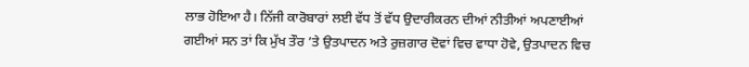ਲਾਭ ਹੋਇਆ ਹੈ। ਨਿੱਜੀ ਕਾਰੋਬਾਰਾਂ ਲਈ ਵੱਧ ਤੋਂ ਵੱਧ ਉਦਾਰੀਕਰਨ ਦੀਆਂ ਨੀਤੀਆਂ ਅਪਣਾਈਆਂ ਗਈਆਂ ਸਨ ਤਾਂ ਕਿ ਮੁੱਖ ਤੌਰ ’ਤੇ ਉਤਪਾਦਨ ਅਤੇ ਰੁਜ਼ਗਾਰ ਦੋਵਾਂ ਵਿਚ ਵਾਧਾ ਹੋਵੇ, ਉਤਪਾਦਨ ਵਿਚ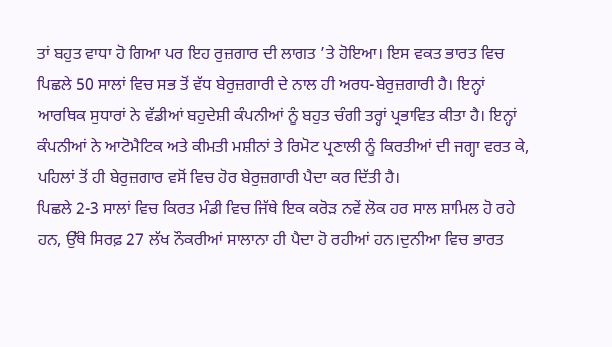ਤਾਂ ਬਹੁਤ ਵਾਧਾ ਹੋ ਗਿਆ ਪਰ ਇਹ ਰੁਜ਼ਗਾਰ ਦੀ ਲਾਗਤ ’ਤੇ ਹੋਇਆ। ਇਸ ਵਕਤ ਭਾਰਤ ਵਿਚ ਪਿਛਲੇ 50 ਸਾਲਾਂ ਵਿਚ ਸਭ ਤੋਂ ਵੱਧ ਬੇਰੁਜ਼ਗਾਰੀ ਦੇ ਨਾਲ ਹੀ ਅਰਧ-ਬੇਰੁਜ਼ਗਾਰੀ ਹੈ। ਇਨ੍ਹਾਂ ਆਰਥਿਕ ਸੁਧਾਰਾਂ ਨੇ ਵੱਡੀਆਂ ਬਹੁਦੇਸ਼ੀ ਕੰਪਨੀਆਂ ਨੂੰ ਬਹੁਤ ਚੰਗੀ ਤਰ੍ਹਾਂ ਪ੍ਰਭਾਵਿਤ ਕੀਤਾ ਹੈ। ਇਨ੍ਹਾਂ ਕੰਪਨੀਆਂ ਨੇ ਆਟੋਮੈਟਿਕ ਅਤੇ ਕੀਮਤੀ ਮਸ਼ੀਨਾਂ ਤੇ ਰਿਮੋਟ ਪ੍ਰਣਾਲੀ ਨੂੰ ਕਿਰਤੀਆਂ ਦੀ ਜਗ੍ਹਾ ਵਰਤ ਕੇ, ਪਹਿਲਾਂ ਤੋਂ ਹੀ ਬੇਰੁਜ਼ਗਾਰ ਵਸੋਂ ਵਿਚ ਹੋਰ ਬੇਰੁਜ਼ਗਾਰੀ ਪੈਦਾ ਕਰ ਦਿੱਤੀ ਹੈ।
ਪਿਛਲੇ 2-3 ਸਾਲਾਂ ਵਿਚ ਕਿਰਤ ਮੰਡੀ ਵਿਚ ਜਿੱਥੇ ਇਕ ਕਰੋੜ ਨਵੇਂ ਲੋਕ ਹਰ ਸਾਲ ਸ਼ਾਮਿਲ ਹੋ ਰਹੇ ਹਨ, ਉੱਥੇ ਸਿਰਫ਼ 27 ਲੱਖ ਨੌਕਰੀਆਂ ਸਾਲਾਨਾ ਹੀ ਪੈਦਾ ਹੋ ਰਹੀਆਂ ਹਨ।ਦੁਨੀਆ ਵਿਚ ਭਾਰਤ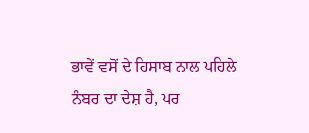ਭਾਵੇਂ ਵਸੋਂ ਦੇ ਹਿਸਾਬ ਨਾਲ ਪਹਿਲੇ ਨੰਬਰ ਦਾ ਦੇਸ਼ ਹੈ, ਪਰ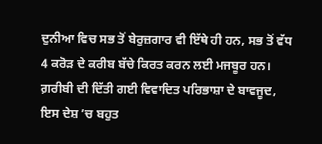ਦੁਨੀਆ ਵਿਚ ਸਭ ਤੋਂ ਬੇਰੁਜ਼ਗਾਰ ਵੀ ਇੱਥੇ ਹੀ ਹਨ, ਸਭ ਤੋਂ ਵੱਧ 4 ਕਰੋੜ ਦੇ ਕਰੀਬ ਬੱਚੇ ਕਿਰਤ ਕਰਨ ਲਈ ਮਜਬੂਰ ਹਨ। ਗ਼ਰੀਬੀ ਦੀ ਦਿੱਤੀ ਗਈ ਵਿਵਾਦਿਤ ਪਰਿਭਾਸ਼ਾ ਦੇ ਬਾਵਜੂਦ, ਇਸ ਦੇਸ਼ ’ਚ ਬਹੁਤ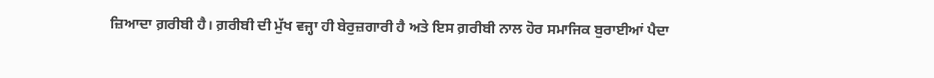ਜ਼ਿਆਦਾ ਗ਼ਰੀਬੀ ਹੈ। ਗ਼ਰੀਬੀ ਦੀ ਮੁੱਖ ਵਜ੍ਹਾ ਹੀ ਬੇਰੁਜ਼ਗਾਰੀ ਹੈ ਅਤੇ ਇਸ ਗ਼ਰੀਬੀ ਨਾਲ ਹੋਰ ਸਮਾਜਿਕ ਬੁਰਾਈਆਂ ਪੈਦਾ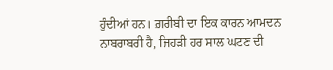ਹੁੰਦੀਆਂ ਹਨ। ਗ਼ਰੀਬੀ ਦਾ ਇਕ ਕਾਰਨ ਆਮਦਨ ਨਾਬਰਾਬਰੀ ਹੈ, ਜਿਹੜੀ ਹਰ ਸਾਲ ਘਟਣ ਦੀ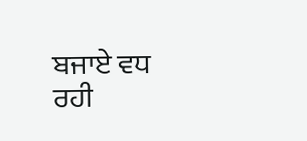ਬਜਾਏ ਵਧ ਰਹੀ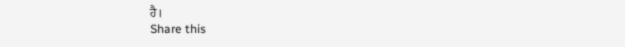ਹੈ।
Share this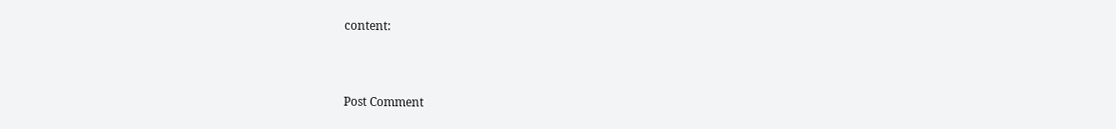content:



Post Comment